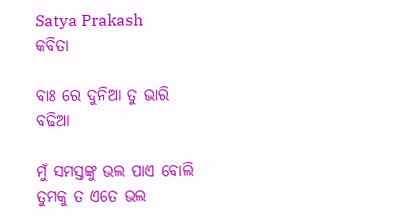Satya Prakash
କବିତା

ବାଃ ରେ ଦୁନିଆ ତୁ ଭାରି ବଢିଆ

ମୁଁ ସମସ୍ତଙ୍କୁ ଭଲ ପାଏ ବୋଲି
ତୁମକୁ ତ ଏତେ ଭଲ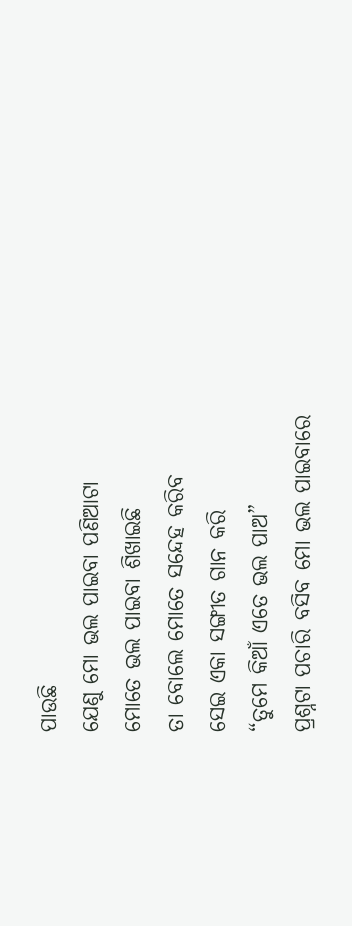ପାଉଛି
ଯେଣୁ ମୋ ଭଲ ପାଇବା ପଣିଆଟା
ମୋତେ ଭଲ ପାଇବା ଶିଖାଇଛି
ତା ବୋଲେ ମୋତେ ସନ୍ଦେହ କରିବ
ସେଇ ଏକା ସଙ୍ଗୀତ ଗାନ କରି
“ତୁମେ କିଆଁ ଏତେ ଭଲ ପାଅ”
ପ୍ରଶ୍ନଟା ପଚାରି ବସିବ ମୋ ଭଲ ପାଇବାରେ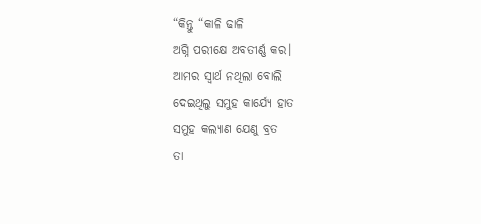“କିନ୍ତୁ “କାଳି ଢାଳି
ଅଗ୍ନି ପରୀକ୍ଷେ ଅବତୀର୍ଣ୍ଣ କର।
ଆମର ସ୍ୱାର୍ଥ ନଥିଲା ବୋଲି
ଦେଇଥିଲୁ ସମୁହ କାର୍ଯ୍ୟେ ହାତ
ସମୁହ କଲ୍ଯାଣ ଯେଣୁ ବ୍ରତ
ତା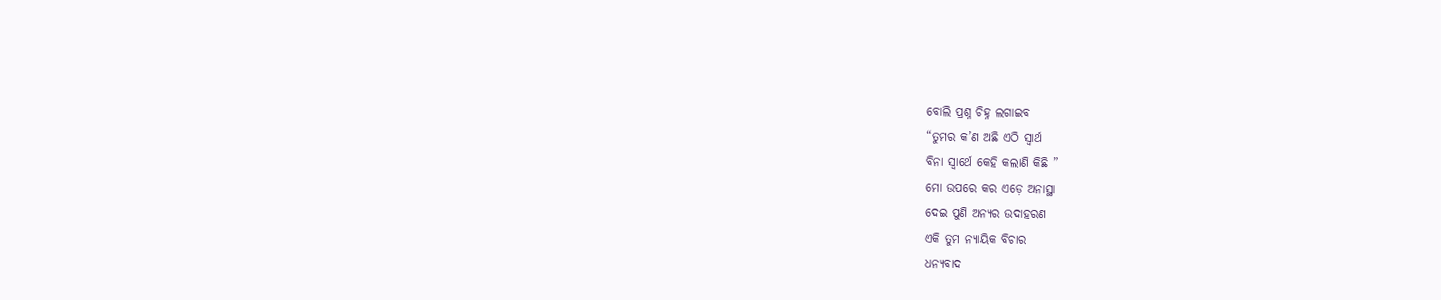ବୋଲି ପ୍ରଶ୍ନ ଚିହ୍ନ ଲଗାଇବ
“ତୁମର କ’ଣ ଅଛି ଏଠି ସ୍ୱାର୍ଥ
ବିନା ସ୍ୱାର୍ଥେ କେହି କଲାଣି କିଛି ”
ମୋ ଉପରେ କର ଏଡ଼େ ଅନାସ୍ଥା
ଦେଇ ପୁଣି ଅନ୍ୟର ଉଦାହରଣ
ଏକି ତୁମ ନ୍ୟାୟିକ ବିଚାର
ଧନ୍ୟବାଦ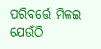ପରିବର୍ତ୍ତେ ମିଳଇ
ଯେଉଁଠି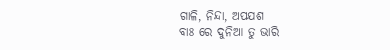ଗାଳି, ନିନ୍ଦା, ଅପଯଶ
ବାଃ ରେ ଦୁନିଆ ତୁ ଭାରି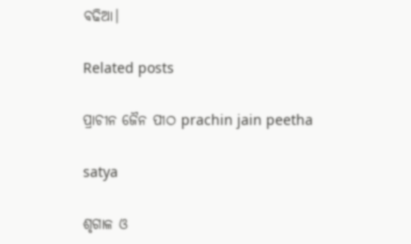ବଢିଆ।

Related posts

ପ୍ରାଚୀନ ଜୈନ ପୀଠ prachin jain peetha

satya

ଶୃଗାଳ ଓ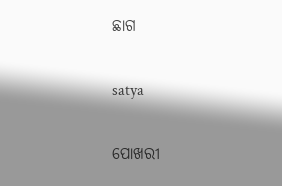ଛାଗ

satya

ପୋଖରୀ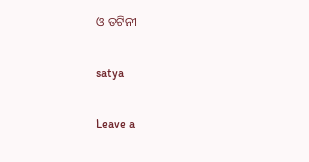ଓ ତଟିନୀ

satya

Leave a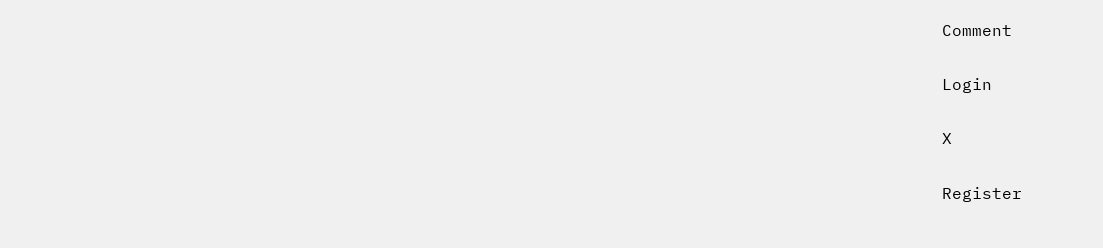Comment

Login

X

Register